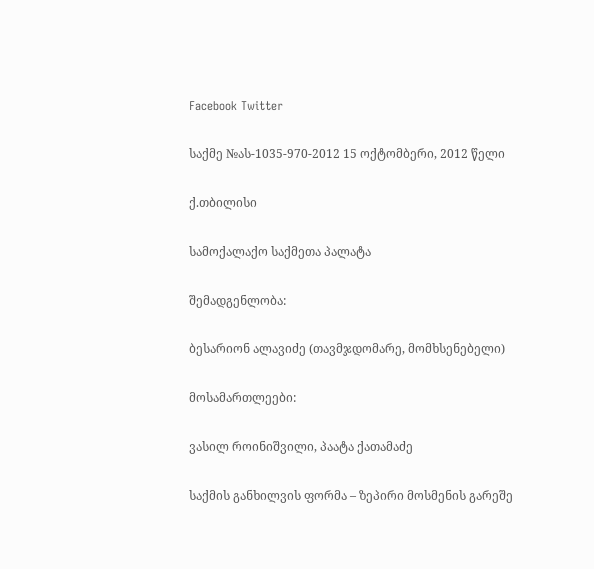Facebook Twitter

საქმე №ას-1035-970-2012 15 ოქტომბერი, 2012 წელი

ქ.თბილისი

სამოქალაქო საქმეთა პალატა

შემადგენლობა:

ბესარიონ ალავიძე (თავმჯდომარე, მომხსენებელი)

მოსამართლეები:

ვასილ როინიშვილი, პაატა ქათამაძე

საქმის განხილვის ფორმა – ზეპირი მოსმენის გარეშე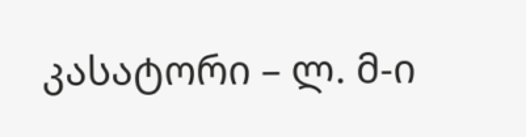კასატორი – ლ. მ-ი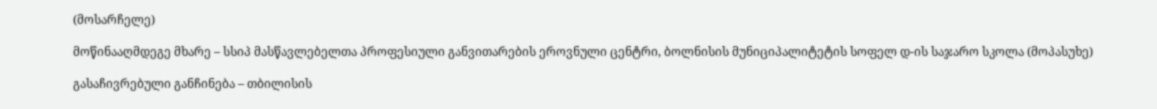(მოსარჩელე)

მოწინააღმდეგე მხარე – სსიპ მასწავლებელთა პროფესიული განვითარების ეროვნული ცენტრი, ბოლნისის მუნიციპალიტეტის სოფელ დ-ის საჯარო სკოლა (მოპასუხე)

გასაჩივრებული განჩინება – თბილისის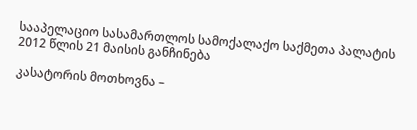სააპელაციო სასამართლოს სამოქალაქო საქმეთა პალატის 2012 წლის 21 მაისის განჩინება

კასატორის მოთხოვნა –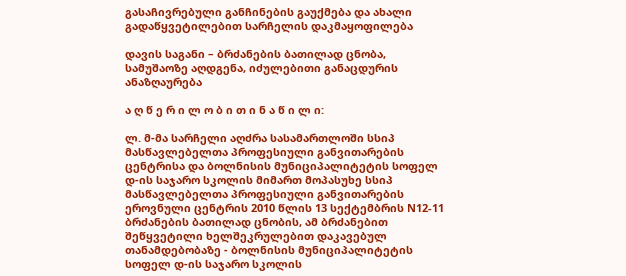გასაჩივრებული განჩინების გაუქმება და ახალი გადაწყვეტილებით სარჩელის დაკმაყოფილება

დავის საგანი – ბრძანების ბათილად ცნობა, სამუშაოზე აღდგენა, იძულებითი განაცდურის ანაზღაურება

ა ღ წ ე რ ი ლ ო ბ ი თ ი ნ ა წ ი ლ ი:

ლ. მ-მა სარჩელი აღძრა სასამართლოში სსიპ მასწავლებელთა პროფესიული განვითარების ცენტრისა და ბოლნისის მუნიციპალიტეტის სოფელ დ-ის საჯარო სკოლის მიმართ მოპასუხე სსიპ მასწავლებელთა პროფესიული განვითარების ეროვნული ცენტრის 2010 წლის 13 სექტემბრის N12-11 ბრძანების ბათილად ცნობის, ამ ბრძანებით შეწყვეტილი ხელშეკრულებით დაკავებულ თანამდებობაზე - ბოლნისის მუნიციპალიტეტის სოფელ დ-ის საჯარო სკოლის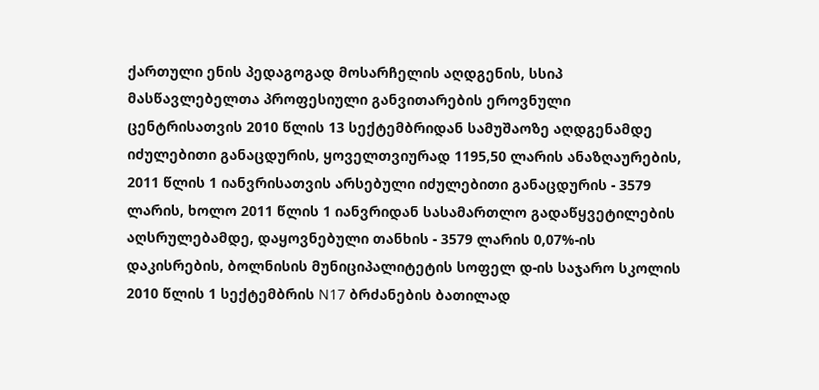ქართული ენის პედაგოგად მოსარჩელის აღდგენის, სსიპ მასწავლებელთა პროფესიული განვითარების ეროვნული ცენტრისათვის 2010 წლის 13 სექტემბრიდან სამუშაოზე აღდგენამდე იძულებითი განაცდურის, ყოველთვიურად 1195,50 ლარის ანაზღაურების, 2011 წლის 1 იანვრისათვის არსებული იძულებითი განაცდურის - 3579 ლარის, ხოლო 2011 წლის 1 იანვრიდან სასამართლო გადაწყვეტილების აღსრულებამდე, დაყოვნებული თანხის - 3579 ლარის 0,07%-ის დაკისრების, ბოლნისის მუნიციპალიტეტის სოფელ დ-ის საჯარო სკოლის 2010 წლის 1 სექტემბრის N17 ბრძანების ბათილად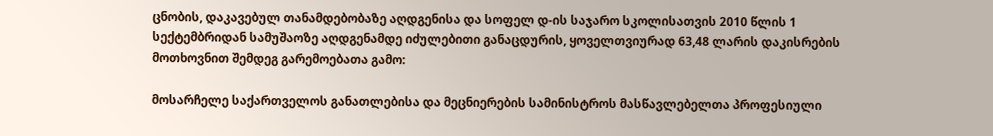ცნობის, დაკავებულ თანამდებობაზე აღდგენისა და სოფელ დ-ის საჯარო სკოლისათვის 2010 წლის 1 სექტემბრიდან სამუშაოზე აღდგენამდე იძულებითი განაცდურის, ყოველთვიურად 63,48 ლარის დაკისრების მოთხოვნით შემდეგ გარემოებათა გამო:

მოსარჩელე საქართველოს განათლებისა და მეცნიერების სამინისტროს მასწავლებელთა პროფესიული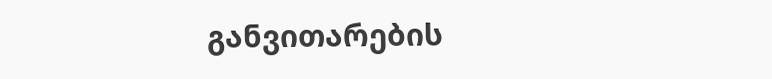განვითარების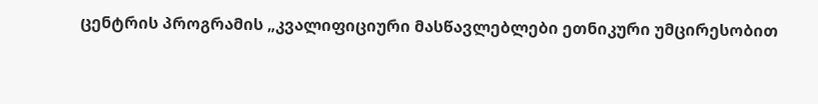ცენტრის პროგრამის „კვალიფიციური მასწავლებლები ეთნიკური უმცირესობით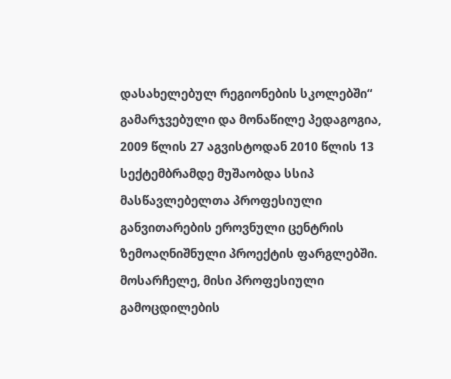დასახელებულ რეგიონების სკოლებში“ გამარჯვებული და მონაწილე პედაგოგია, 2009 წლის 27 აგვისტოდან 2010 წლის 13 სექტემბრამდე მუშაობდა სსიპ მასწავლებელთა პროფესიული განვითარების ეროვნული ცენტრის ზემოაღნიშნული პროექტის ფარგლებში. მოსარჩელე, მისი პროფესიული გამოცდილების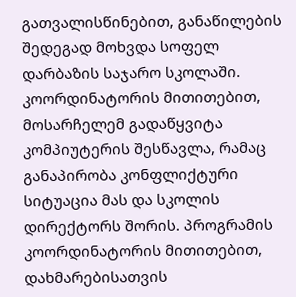გათვალისწინებით, განაწილების შედეგად მოხვდა სოფელ დარბაზის საჯარო სკოლაში. კოორდინატორის მითითებით, მოსარჩელემ გადაწყვიტა კომპიუტერის შესწავლა, რამაც განაპირობა კონფლიქტური სიტუაცია მას და სკოლის დირექტორს შორის. პროგრამის კოორდინატორის მითითებით, დახმარებისათვის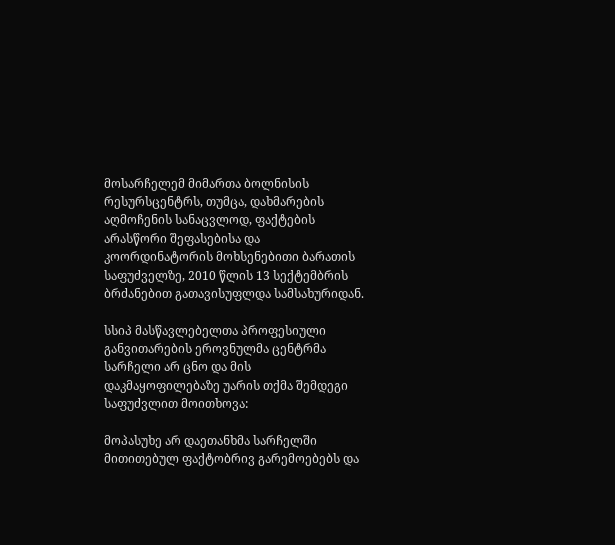მოსარჩელემ მიმართა ბოლნისის რესურსცენტრს, თუმცა, დახმარების აღმოჩენის სანაცვლოდ, ფაქტების არასწორი შეფასებისა და კოორდინატორის მოხსენებითი ბარათის საფუძველზე, 2010 წლის 13 სექტემბრის ბრძანებით გათავისუფლდა სამსახურიდან.

სსიპ მასწავლებელთა პროფესიული განვითარების ეროვნულმა ცენტრმა სარჩელი არ ცნო და მის დაკმაყოფილებაზე უარის თქმა შემდეგი საფუძვლით მოითხოვა:

მოპასუხე არ დაეთანხმა სარჩელში მითითებულ ფაქტობრივ გარემოებებს და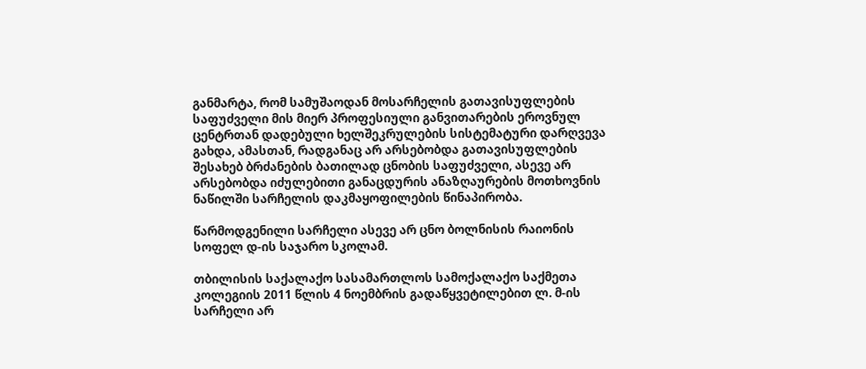განმარტა, რომ სამუშაოდან მოსარჩელის გათავისუფლების საფუძველი მის მიერ პროფესიული განვითარების ეროვნულ ცენტრთან დადებული ხელშეკრულების სისტემატური დარღვევა გახდა, ამასთან, რადგანაც არ არსებობდა გათავისუფლების შესახებ ბრძანების ბათილად ცნობის საფუძველი, ასევე არ არსებობდა იძულებითი განაცდურის ანაზღაურების მოთხოვნის ნაწილში სარჩელის დაკმაყოფილების წინაპირობა.

წარმოდგენილი სარჩელი ასევე არ ცნო ბოლნისის რაიონის სოფელ დ-ის საჯარო სკოლამ.

თბილისის საქალაქო სასამართლოს სამოქალაქო საქმეთა კოლეგიის 2011 წლის 4 ნოემბრის გადაწყვეტილებით ლ. მ-ის სარჩელი არ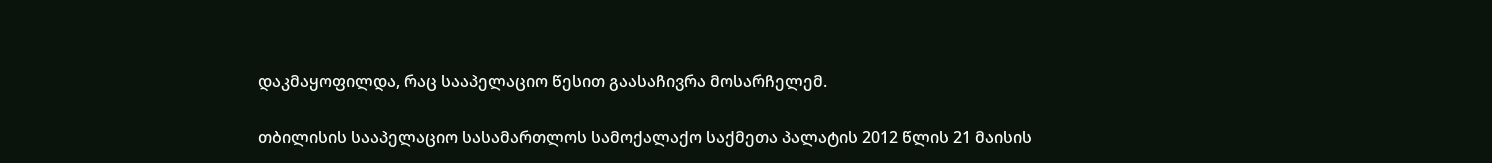დაკმაყოფილდა, რაც სააპელაციო წესით გაასაჩივრა მოსარჩელემ.

თბილისის სააპელაციო სასამართლოს სამოქალაქო საქმეთა პალატის 2012 წლის 21 მაისის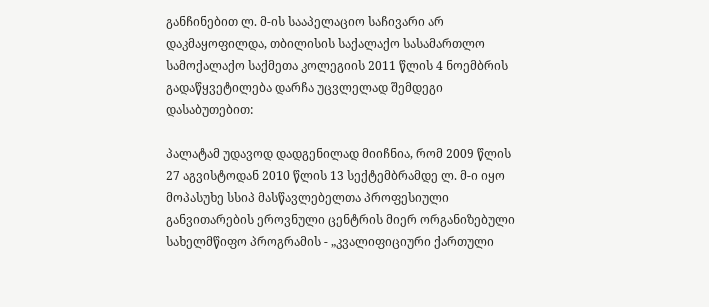განჩინებით ლ. მ-ის სააპელაციო საჩივარი არ დაკმაყოფილდა, თბილისის საქალაქო სასამართლო სამოქალაქო საქმეთა კოლეგიის 2011 წლის 4 ნოემბრის გადაწყვეტილება დარჩა უცვლელად შემდეგი დასაბუთებით:

პალატამ უდავოდ დადგენილად მიიჩნია, რომ 2009 წლის 27 აგვისტოდან 2010 წლის 13 სექტემბრამდე ლ. მ-ი იყო მოპასუხე სსიპ მასწავლებელთა პროფესიული განვითარების ეროვნული ცენტრის მიერ ორგანიზებული სახელმწიფო პროგრამის - „კვალიფიციური ქართული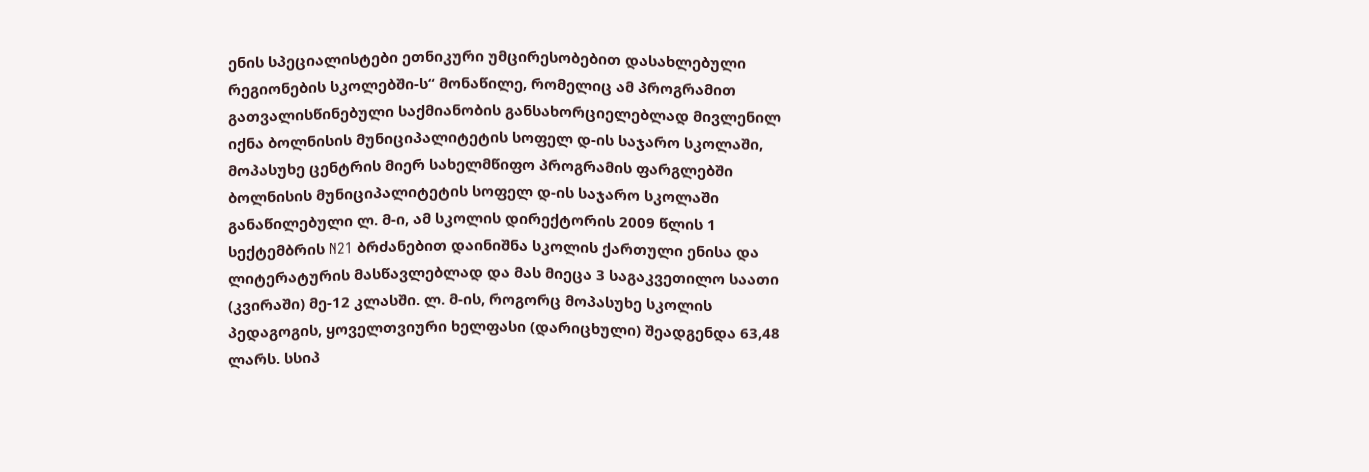ენის სპეციალისტები ეთნიკური უმცირესობებით დასახლებული რეგიონების სკოლებში-ს“ მონაწილე, რომელიც ამ პროგრამით გათვალისწინებული საქმიანობის განსახორციელებლად მივლენილ იქნა ბოლნისის მუნიციპალიტეტის სოფელ დ-ის საჯარო სკოლაში, მოპასუხე ცენტრის მიერ სახელმწიფო პროგრამის ფარგლებში ბოლნისის მუნიციპალიტეტის სოფელ დ-ის საჯარო სკოლაში განაწილებული ლ. მ-ი, ამ სკოლის დირექტორის 2009 წლის 1 სექტემბრის N21 ბრძანებით დაინიშნა სკოლის ქართული ენისა და ლიტერატურის მასწავლებლად და მას მიეცა 3 საგაკვეთილო საათი (კვირაში) მე-12 კლასში. ლ. მ-ის, როგორც მოპასუხე სკოლის პედაგოგის, ყოველთვიური ხელფასი (დარიცხული) შეადგენდა 63,48 ლარს. სსიპ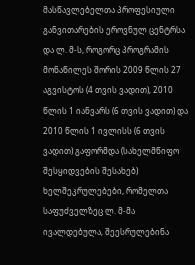მასწავლებელთა პროფესიული განვითარების ეროვნულ ცენტრსა და ლ. მ-ს, როგორც პროგრამის მონაწილეს შორის 2009 წლის 27 აგვისტოს (4 თვის ვადით), 2010 წლის 1 იანვარს (6 თვის ვადით) და 2010 წლის 1 ივლისს (6 თვის ვადით) გაფორმდა (სახელმწიფო შესყიდვების შესახებ) ხელშეკრულებები, რომელთა საფუძველზეც ლ. მ-მა ივალდებულა, შეესრულებინა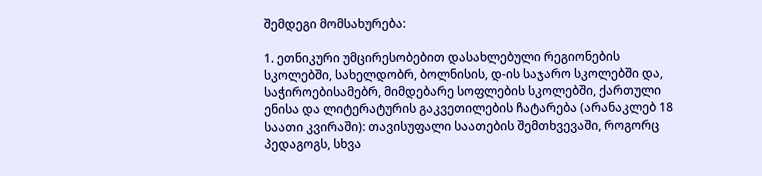შემდეგი მომსახურება:

1. ეთნიკური უმცირესობებით დასახლებული რეგიონების სკოლებში, სახელდობრ, ბოლნისის, დ-ის საჯარო სკოლებში და, საჭიროებისამებრ, მიმდებარე სოფლების სკოლებში, ქართული ენისა და ლიტერატურის გაკვეთილების ჩატარება (არანაკლებ 18 საათი კვირაში): თავისუფალი საათების შემთხვევაში, როგორც პედაგოგს, სხვა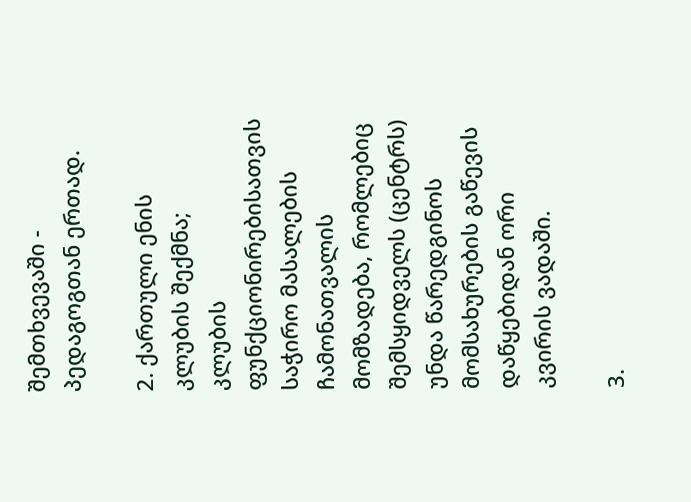შემთხვევაში - პედაგოგთან ერთად.

2. ქართული ენის კლუბის შექმნა; კლუბის ფუნქციონირებისათვის საჭირო მასალების ჩამონათვალის მომზადება, რომლებიც შემსყიდველს (ცენტრს) უნდა წარედგინოს მომსახურების გაწევის დაწყებიდან ორი კვირის ვადაში.

3.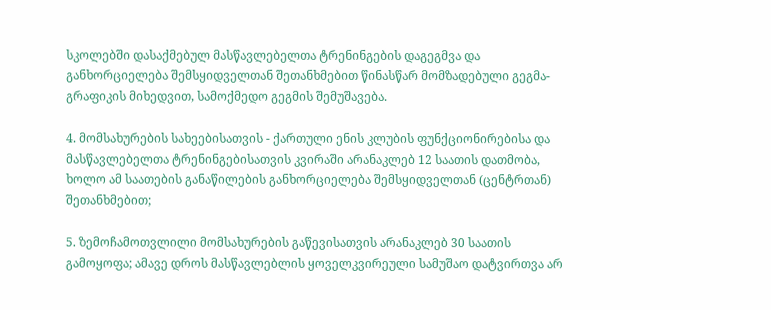სკოლებში დასაქმებულ მასწავლებელთა ტრენინგების დაგეგმვა და განხორციელება შემსყიდველთან შეთანხმებით წინასწარ მომზადებული გეგმა-გრაფიკის მიხედვით, სამოქმედო გეგმის შემუშავება.

4. მომსახურების სახეებისათვის - ქართული ენის კლუბის ფუნქციონირებისა და მასწავლებელთა ტრენინგებისათვის კვირაში არანაკლებ 12 საათის დათმობა, ხოლო ამ საათების განაწილების განხორციელება შემსყიდველთან (ცენტრთან) შეთანხმებით;

5. ზემოჩამოთვლილი მომსახურების გაწევისათვის არანაკლებ 30 საათის გამოყოფა; ამავე დროს მასწავლებლის ყოველკვირეული სამუშაო დატვირთვა არ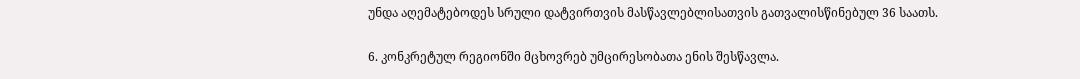უნდა აღემატებოდეს სრული დატვირთვის მასწავლებლისათვის გათვალისწინებულ 36 საათს.

6. კონკრეტულ რეგიონში მცხოვრებ უმცირესობათა ენის შესწავლა.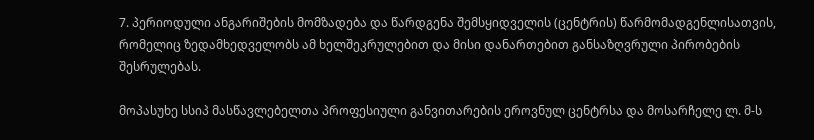7. პერიოდული ანგარიშების მომზადება და წარდგენა შემსყიდველის (ცენტრის) წარმომადგენლისათვის, რომელიც ზედამხედველობს ამ ხელშეკრულებით და მისი დანართებით განსაზღვრული პირობების შესრულებას.

მოპასუხე სსიპ მასწავლებელთა პროფესიული განვითარების ეროვნულ ცენტრსა და მოსარჩელე ლ. მ-ს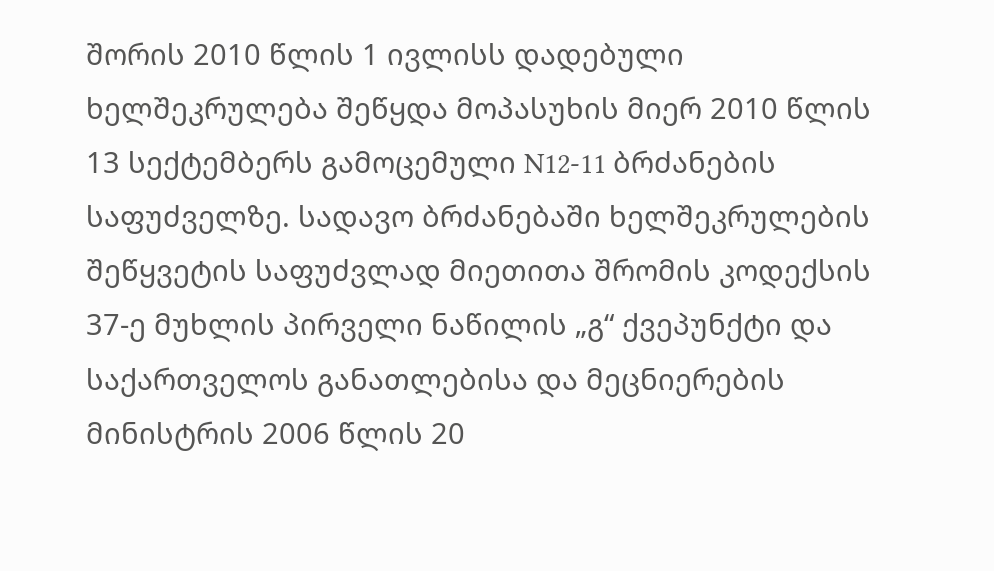შორის 2010 წლის 1 ივლისს დადებული ხელშეკრულება შეწყდა მოპასუხის მიერ 2010 წლის 13 სექტემბერს გამოცემული N12-11 ბრძანების საფუძველზე. სადავო ბრძანებაში ხელშეკრულების შეწყვეტის საფუძვლად მიეთითა შრომის კოდექსის 37-ე მუხლის პირველი ნაწილის „გ“ ქვეპუნქტი და საქართველოს განათლებისა და მეცნიერების მინისტრის 2006 წლის 20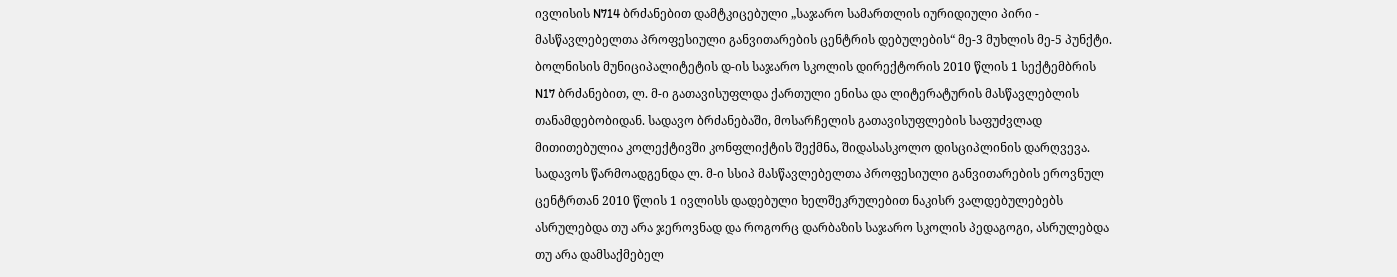ივლისის N714 ბრძანებით დამტკიცებული „საჯარო სამართლის იურიდიული პირი - მასწავლებელთა პროფესიული განვითარების ცენტრის დებულების“ მე-3 მუხლის მე-5 პუნქტი. ბოლნისის მუნიციპალიტეტის დ-ის საჯარო სკოლის დირექტორის 2010 წლის 1 სექტემბრის N17 ბრძანებით, ლ. მ-ი გათავისუფლდა ქართული ენისა და ლიტერატურის მასწავლებლის თანამდებობიდან. სადავო ბრძანებაში, მოსარჩელის გათავისუფლების საფუძვლად მითითებულია კოლექტივში კონფლიქტის შექმნა, შიდასასკოლო დისციპლინის დარღვევა. სადავოს წარმოადგენდა ლ. მ-ი სსიპ მასწავლებელთა პროფესიული განვითარების ეროვნულ ცენტრთან 2010 წლის 1 ივლისს დადებული ხელშეკრულებით ნაკისრ ვალდებულებებს ასრულებდა თუ არა ჯეროვნად და როგორც დარბაზის საჯარო სკოლის პედაგოგი, ასრულებდა თუ არა დამსაქმებელ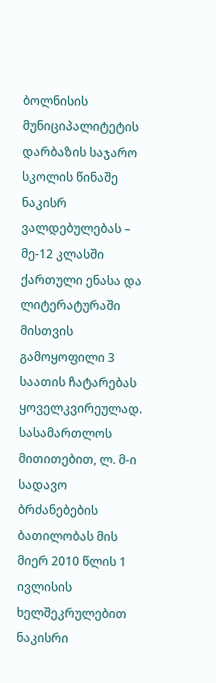ბოლნისის მუნიციპალიტეტის დარბაზის საჯარო სკოლის წინაშე ნაკისრ ვალდებულებას – მე-12 კლასში ქართული ენასა და ლიტერატურაში მისთვის გამოყოფილი 3 საათის ჩატარებას ყოველკვირეულად. სასამართლოს მითითებით, ლ. მ-ი სადავო ბრძანებების ბათილობას მის მიერ 2010 წლის 1 ივლისის ხელშეკრულებით ნაკისრი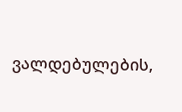ვალდებულების,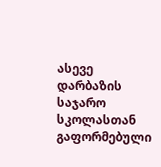ასევე დარბაზის საჯარო სკოლასთან გაფორმებული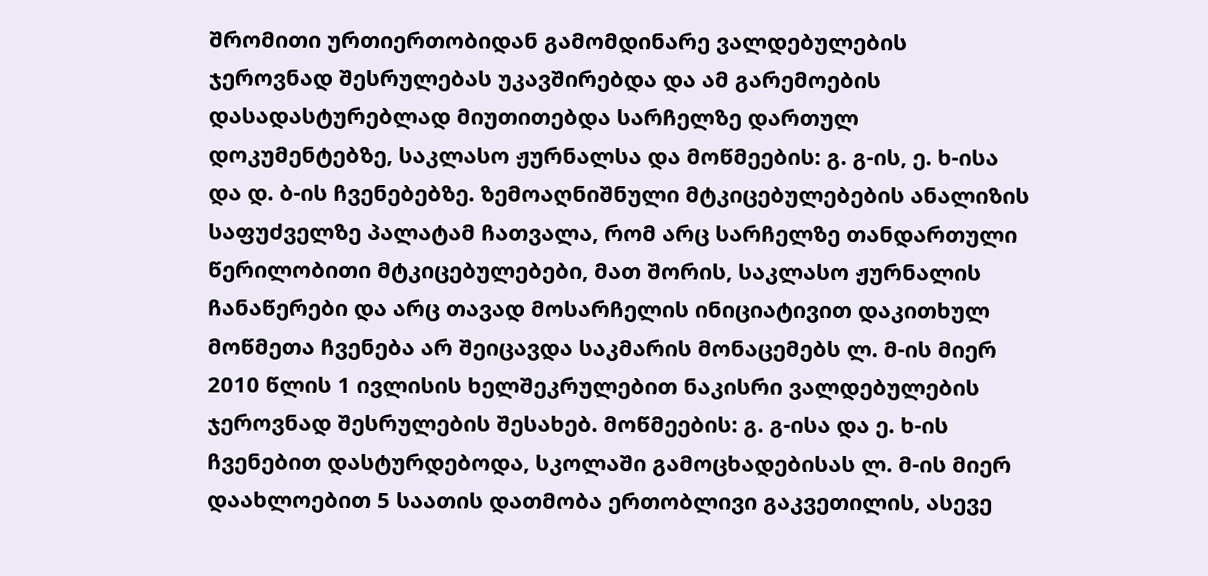შრომითი ურთიერთობიდან გამომდინარე ვალდებულების ჯეროვნად შესრულებას უკავშირებდა და ამ გარემოების დასადასტურებლად მიუთითებდა სარჩელზე დართულ დოკუმენტებზე, საკლასო ჟურნალსა და მოწმეების: გ. გ-ის, ე. ხ-ისა და დ. ბ-ის ჩვენებებზე. ზემოაღნიშნული მტკიცებულებების ანალიზის საფუძველზე პალატამ ჩათვალა, რომ არც სარჩელზე თანდართული წერილობითი მტკიცებულებები, მათ შორის, საკლასო ჟურნალის ჩანაწერები და არც თავად მოსარჩელის ინიციატივით დაკითხულ მოწმეთა ჩვენება არ შეიცავდა საკმარის მონაცემებს ლ. მ-ის მიერ 2010 წლის 1 ივლისის ხელშეკრულებით ნაკისრი ვალდებულების ჯეროვნად შესრულების შესახებ. მოწმეების: გ. გ-ისა და ე. ხ-ის ჩვენებით დასტურდებოდა, სკოლაში გამოცხადებისას ლ. მ-ის მიერ დაახლოებით 5 საათის დათმობა ერთობლივი გაკვეთილის, ასევე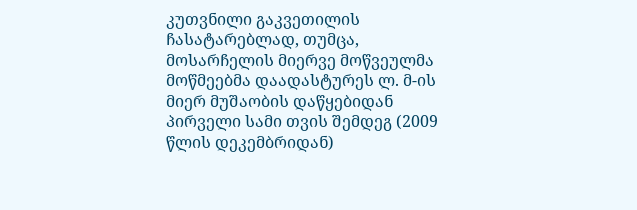კუთვნილი გაკვეთილის ჩასატარებლად, თუმცა, მოსარჩელის მიერვე მოწვეულმა მოწმეებმა დაადასტურეს ლ. მ-ის მიერ მუშაობის დაწყებიდან პირველი სამი თვის შემდეგ (2009 წლის დეკემბრიდან)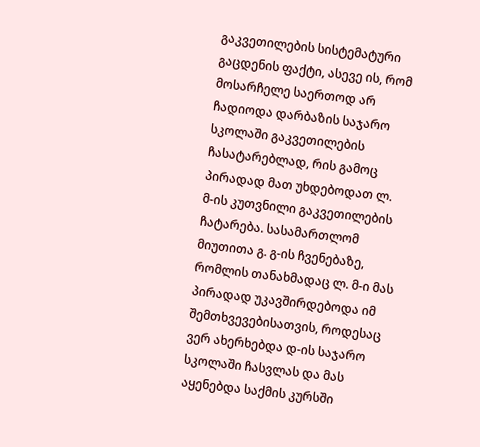გაკვეთილების სისტემატური გაცდენის ფაქტი, ასევე ის, რომ მოსარჩელე საერთოდ არ ჩადიოდა დარბაზის საჯარო სკოლაში გაკვეთილების ჩასატარებლად, რის გამოც პირადად მათ უხდებოდათ ლ. მ-ის კუთვნილი გაკვეთილების ჩატარება. სასამართლომ მიუთითა გ. გ-ის ჩვენებაზე, რომლის თანახმადაც ლ. მ-ი მას პირადად უკავშირდებოდა იმ შემთხვევებისათვის, როდესაც ვერ ახერხებდა დ-ის საჯარო სკოლაში ჩასვლას და მას აყენებდა საქმის კურსში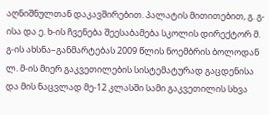აღნიშნულთან დაკავშირებით. პალატის მითითებით, გ. გ-ისა და ე. ხ-ის ჩვენება შეესაბამება სკოლის დირექტორ მ. გ-ის ახსნა–განმარტებას 2009 წლის ნოემბრის ბოლოდან ლ. მ-ის მიერ გაკვეთილების სისტემატურად გაცდენისა და მის ნაცვლად მე-12 კლასში სამი გაკვეთილის სხვა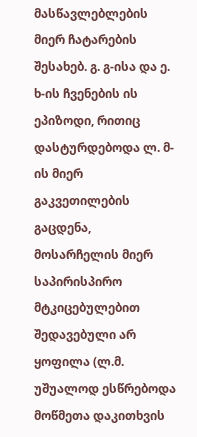მასწავლებლების მიერ ჩატარების შესახებ. გ. გ-ისა და ე. ხ-ის ჩვენების ის ეპიზოდი, რითიც დასტურდებოდა ლ. მ-ის მიერ გაკვეთილების გაცდენა, მოსარჩელის მიერ საპირისპირო მტკიცებულებით შედავებული არ ყოფილა (ლ.მ. უშუალოდ ესწრებოდა მოწმეთა დაკითხვის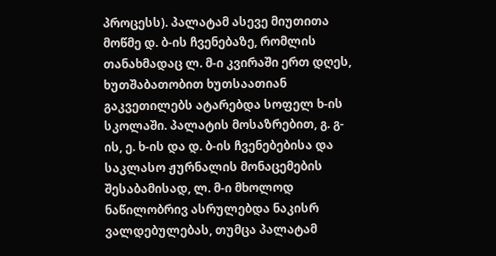პროცესს). პალატამ ასევე მიუთითა მოწმე დ. ბ-ის ჩვენებაზე, რომლის თანახმადაც ლ. მ-ი კვირაში ერთ დღეს, ხუთშაბათობით ხუთსაათიან გაკვეთილებს ატარებდა სოფელ ხ-ის სკოლაში. პალატის მოსაზრებით, გ. გ-ის, ე. ხ-ის და დ. ბ-ის ჩვენებებისა და საკლასო ჟურნალის მონაცემების შესაბამისად, ლ. მ-ი მხოლოდ ნაწილობრივ ასრულებდა ნაკისრ ვალდებულებას, თუმცა პალატამ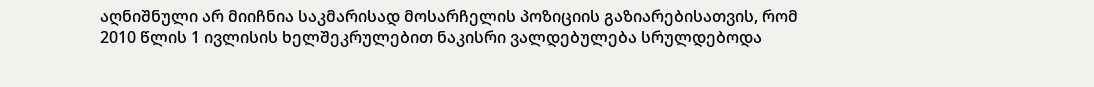აღნიშნული არ მიიჩნია საკმარისად მოსარჩელის პოზიციის გაზიარებისათვის, რომ 2010 წლის 1 ივლისის ხელშეკრულებით ნაკისრი ვალდებულება სრულდებოდა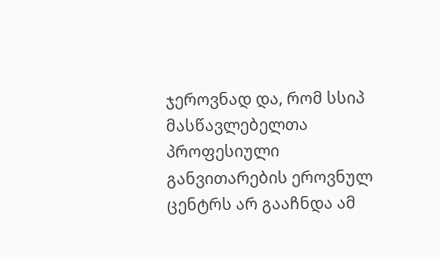ჯეროვნად და, რომ სსიპ მასწავლებელთა პროფესიული განვითარების ეროვნულ ცენტრს არ გააჩნდა ამ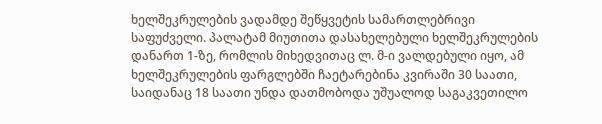ხელშეკრულების ვადამდე შეწყვეტის სამართლებრივი საფუძველი. პალატამ მიუთითა დასახელებული ხელშეკრულების დანართ 1-ზე, რომლის მიხედვითაც ლ. მ-ი ვალდებული იყო, ამ ხელშეკრულების ფარგლებში ჩაეტარებინა კვირაში 30 საათი, საიდანაც 18 საათი უნდა დათმობოდა უშუალოდ საგაკვეთილო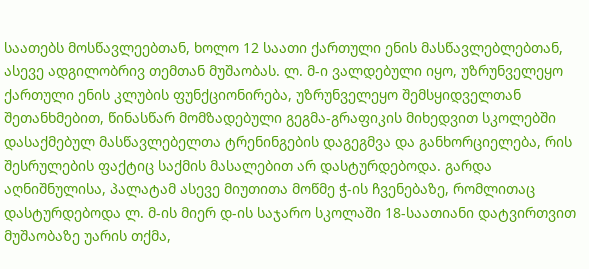საათებს მოსწავლეებთან, ხოლო 12 საათი ქართული ენის მასწავლებლებთან, ასევე ადგილობრივ თემთან მუშაობას. ლ. მ-ი ვალდებული იყო, უზრუნველეყო ქართული ენის კლუბის ფუნქციონირება, უზრუნველეყო შემსყიდველთან შეთანხმებით, წინასწარ მომზადებული გეგმა-გრაფიკის მიხედვით სკოლებში დასაქმებულ მასწავლებელთა ტრენინგების დაგეგმვა და განხორციელება, რის შესრულების ფაქტიც საქმის მასალებით არ დასტურდებოდა. გარდა აღნიშნულისა, პალატამ ასევე მიუთითა მოწმე ჭ-ის ჩვენებაზე, რომლითაც დასტურდებოდა ლ. მ-ის მიერ დ-ის საჯარო სკოლაში 18-საათიანი დატვირთვით მუშაობაზე უარის თქმა,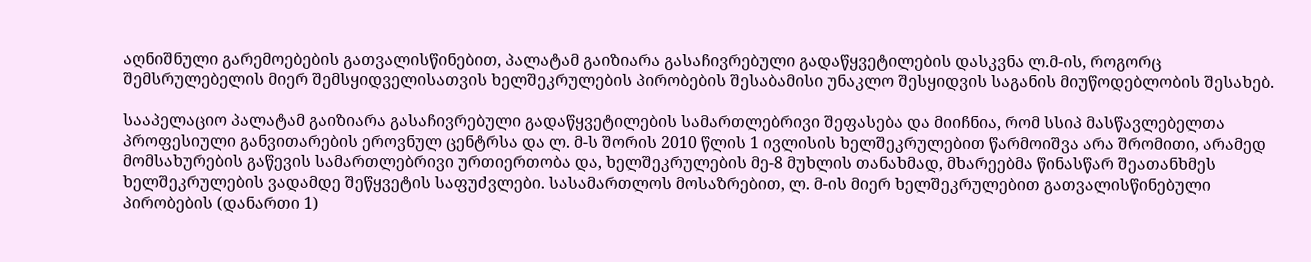აღნიშნული გარემოებების გათვალისწინებით, პალატამ გაიზიარა გასაჩივრებული გადაწყვეტილების დასკვნა ლ.მ-ის, როგორც შემსრულებელის მიერ შემსყიდველისათვის ხელშეკრულების პირობების შესაბამისი უნაკლო შესყიდვის საგანის მიუწოდებლობის შესახებ.

სააპელაციო პალატამ გაიზიარა გასაჩივრებული გადაწყვეტილების სამართლებრივი შეფასება და მიიჩნია, რომ სსიპ მასწავლებელთა პროფესიული განვითარების ეროვნულ ცენტრსა და ლ. მ-ს შორის 2010 წლის 1 ივლისის ხელშეკრულებით წარმოიშვა არა შრომითი, არამედ მომსახურების გაწევის სამართლებრივი ურთიერთობა და, ხელშეკრულების მე-8 მუხლის თანახმად, მხარეებმა წინასწარ შეათანხმეს ხელშეკრულების ვადამდე შეწყვეტის საფუძვლები. სასამართლოს მოსაზრებით, ლ. მ-ის მიერ ხელშეკრულებით გათვალისწინებული პირობების (დანართი 1)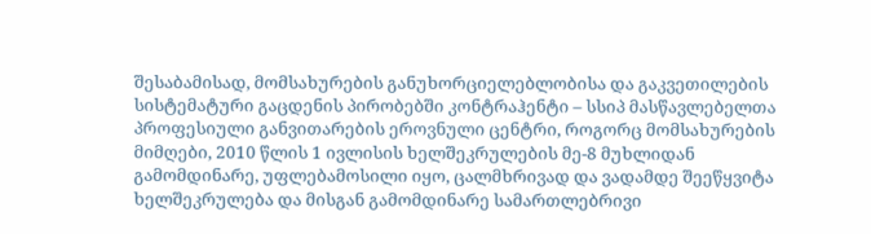შესაბამისად, მომსახურების განუხორციელებლობისა და გაკვეთილების სისტემატური გაცდენის პირობებში კონტრაჰენტი – სსიპ მასწავლებელთა პროფესიული განვითარების ეროვნული ცენტრი, როგორც მომსახურების მიმღები, 2010 წლის 1 ივლისის ხელშეკრულების მე-8 მუხლიდან გამომდინარე, უფლებამოსილი იყო, ცალმხრივად და ვადამდე შეეწყვიტა ხელშეკრულება და მისგან გამომდინარე სამართლებრივი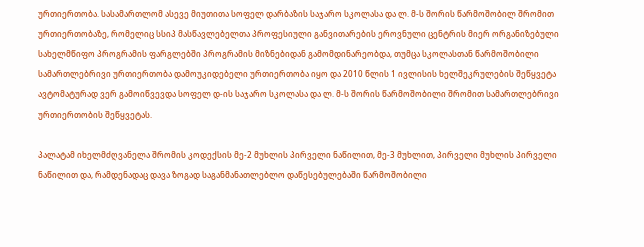ურთიერთობა. სასამართლომ ასევე მიუთითა სოფელ დარბაზის საჯარო სკოლასა და ლ. მ-ს შორის წარმოშობილ შრომით ურთიერთობაზე, რომელიც სსიპ მასწავლებელთა პროფესიული განვითარების ეროვნული ცენტრის მიერ ორგანიზებული სახელმწიფო პროგრამის ფარგლებში პროგრამის მიზნებიდან გამომდინარეობდა, თუმცა სკოლასთან წარმოშობილი სამართლებრივი ურთიერთობა დამოუკიდებელი ურთიერთობა იყო და 2010 წლის 1 ივლისის ხელშეკრულების შეწყვეტა ავტომატურად ვერ გამოიწვევდა სოფელ დ-ის საჯარო სკოლასა და ლ. მ-ს შორის წარმოშობილი შრომით სამართლებრივი ურთიერთობის შეწყვეტას.

პალატამ იხელმძღვანელა შრომის კოდექსის მე-2 მუხლის პირველი ნაწილით, მე-3 მუხლით, პირველი მუხლის პირველი ნაწილით და, რამდენადაც დავა ზოგად საგანმანათლებლო დაწესებულებაში წარმოშობილი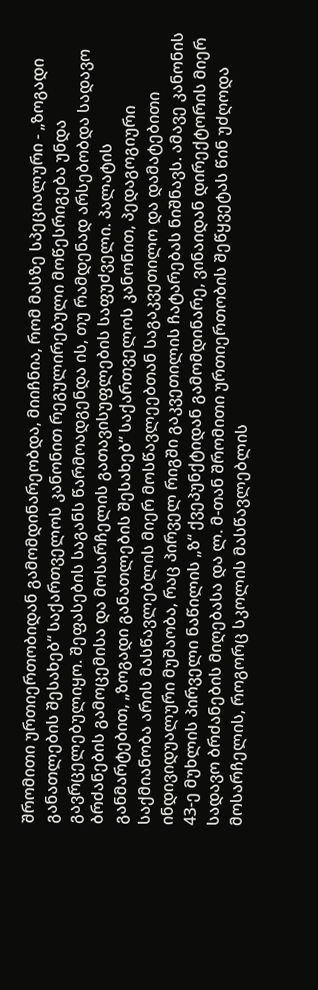შრომითი ურთიერთობიდან გამომდინარეობდა, მიიჩნია, რომ მასზე სპეციალური - „ზოგადი განათლების შესახებ“ საქართველოს კანონით რეგულირებული მოწესრიგება უნდა გავრცელებულიყო. შეფასების საგანს წარმოადგენდა ის, თუ რამდენად არსებობდა სადავო ბრძანების გამოცემისა და მოსარჩელის გათავისუფლების საფუძველი. პალატის განმარტებით, „ზოგადი განათლების შესახებ“ საქართველოს კანონით, პედაგოგიური საქმიანობა არის მასწავლებლის მიერ მოსწავლეებთან საგაკვეთილო და დამატებითი ინდივიდუალური მუშაობა, რაც პირველ რიგში გაკვეთილის ჩატარებას ნიშნავს. ამავე კანონის 43-ე მუხლის პირველი ნაწილის „ზ“ ქვეპუნქტიდან გამომდინარე, ვინაიდან დირექტორის მიერ სადავო ბრძანების მიღებასა და ლ. მ-თან შრომითი ურთიერთობის შეწყვეტას წინ უძღოდა მოსარჩელის, როგორც სკოლის მასწავლებლის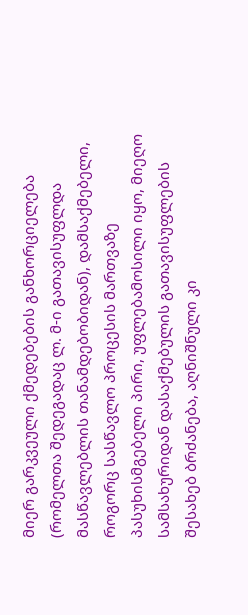მიერ გარკვეული ქმედებების განხორციელება (რომელთა შედეგადაც ლ. მ-ი გათავისუფლდა მასწავლებლის თანამდებობიდან), დამსაქმებელი, როგორც სასწავლო პროცესის მართვაზე პასუხისმგებელი პირი, უფლებამოსილი იყო, მიეღო სამსახურიდან დასაქმებულის გათავისუფლების შესახებ ბრძანება, აღნიშნული კი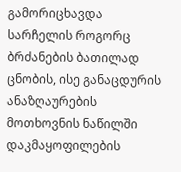გამორიცხავდა სარჩელის როგორც ბრძანების ბათილად ცნობის, ისე განაცდურის ანაზღაურების მოთხოვნის ნაწილში დაკმაყოფილების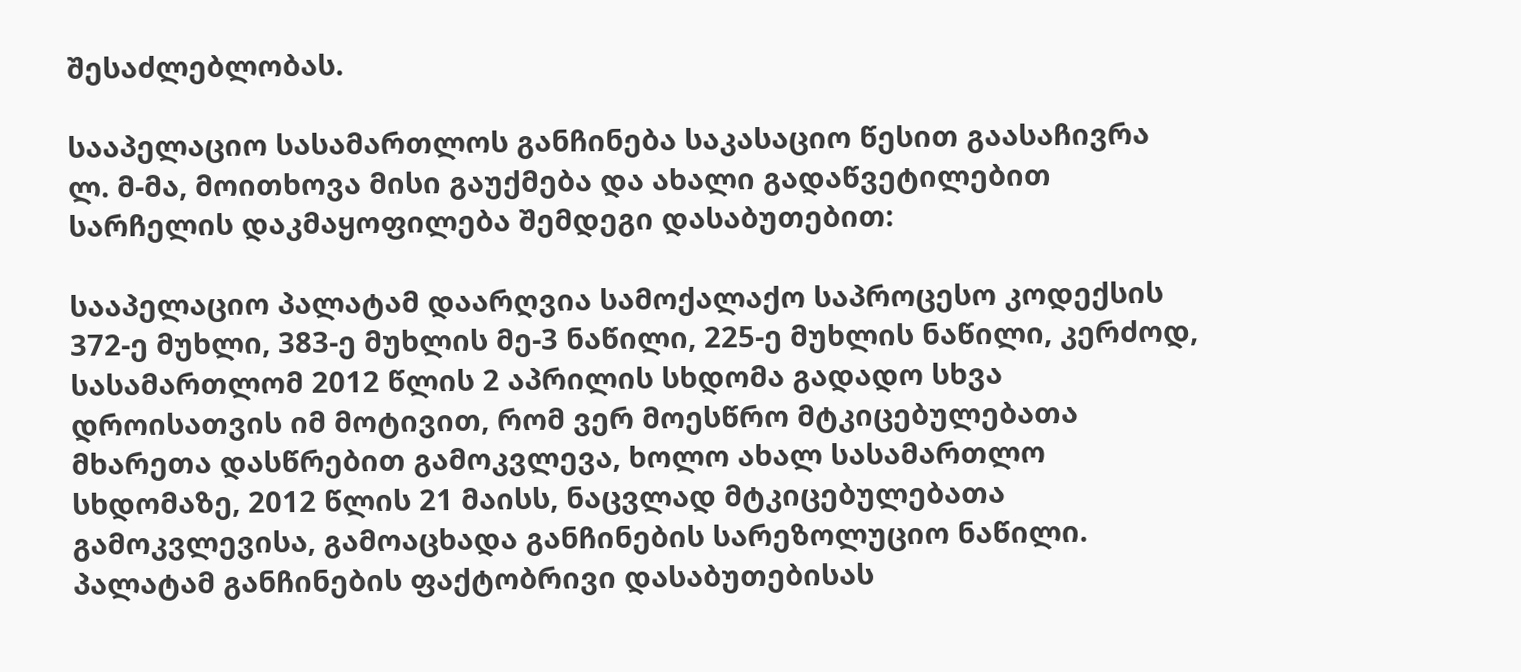შესაძლებლობას.

სააპელაციო სასამართლოს განჩინება საკასაციო წესით გაასაჩივრა ლ. მ-მა, მოითხოვა მისი გაუქმება და ახალი გადაწვეტილებით სარჩელის დაკმაყოფილება შემდეგი დასაბუთებით:

სააპელაციო პალატამ დაარღვია სამოქალაქო საპროცესო კოდექსის 372-ე მუხლი, 383-ე მუხლის მე-3 ნაწილი, 225-ე მუხლის ნაწილი, კერძოდ, სასამართლომ 2012 წლის 2 აპრილის სხდომა გადადო სხვა დროისათვის იმ მოტივით, რომ ვერ მოესწრო მტკიცებულებათა მხარეთა დასწრებით გამოკვლევა, ხოლო ახალ სასამართლო სხდომაზე, 2012 წლის 21 მაისს, ნაცვლად მტკიცებულებათა გამოკვლევისა, გამოაცხადა განჩინების სარეზოლუციო ნაწილი. პალატამ განჩინების ფაქტობრივი დასაბუთებისას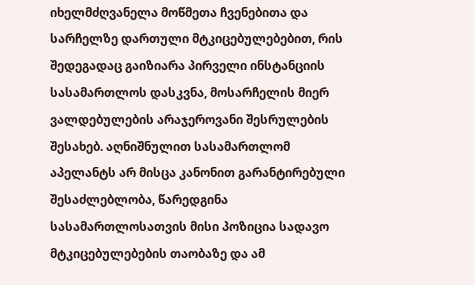იხელმძღვანელა მოწმეთა ჩვენებითა და სარჩელზე დართული მტკიცებულებებით, რის შედეგადაც გაიზიარა პირველი ინსტანციის სასამართლოს დასკვნა, მოსარჩელის მიერ ვალდებულების არაჯეროვანი შესრულების შესახებ. აღნიშნულით სასამართლომ აპელანტს არ მისცა კანონით გარანტირებული შესაძლებლობა, წარედგინა სასამართლოსათვის მისი პოზიცია სადავო მტკიცებულებების თაობაზე და ამ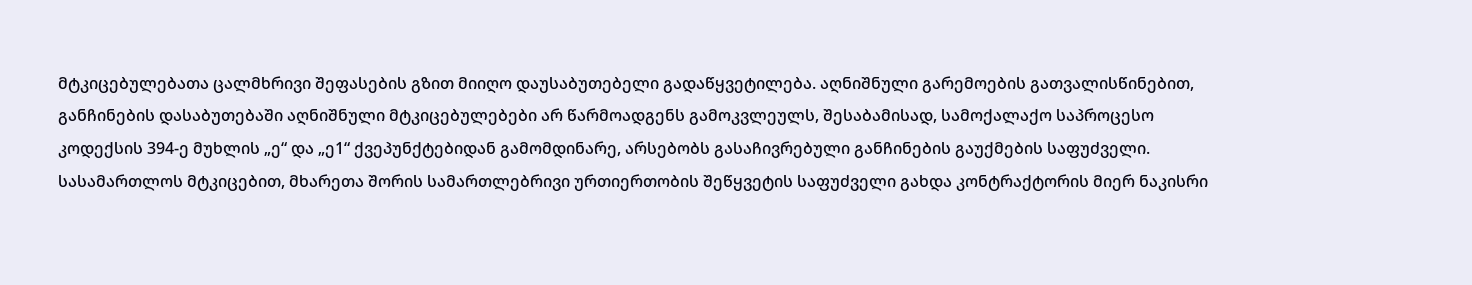მტკიცებულებათა ცალმხრივი შეფასების გზით მიიღო დაუსაბუთებელი გადაწყვეტილება. აღნიშნული გარემოების გათვალისწინებით, განჩინების დასაბუთებაში აღნიშნული მტკიცებულებები არ წარმოადგენს გამოკვლეულს, შესაბამისად, სამოქალაქო საპროცესო კოდექსის 394-ე მუხლის „ე“ და „ე1“ ქვეპუნქტებიდან გამომდინარე, არსებობს გასაჩივრებული განჩინების გაუქმების საფუძველი. სასამართლოს მტკიცებით, მხარეთა შორის სამართლებრივი ურთიერთობის შეწყვეტის საფუძველი გახდა კონტრაქტორის მიერ ნაკისრი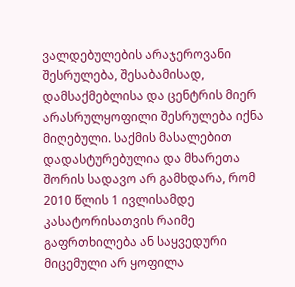ვალდებულების არაჯეროვანი შესრულება, შესაბამისად, დამსაქმებლისა და ცენტრის მიერ არასრულყოფილი შესრულება იქნა მიღებული. საქმის მასალებით დადასტურებულია და მხარეთა შორის სადავო არ გამხდარა, რომ 2010 წლის 1 ივლისამდე კასატორისათვის რაიმე გაფრთხილება ან საყვედური მიცემული არ ყოფილა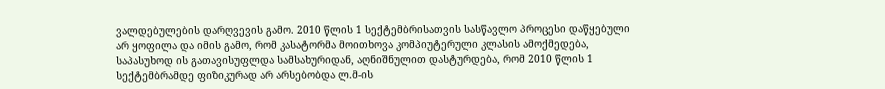ვალდებულების დარღვევის გამო. 2010 წლის 1 სექტემბრისათვის სასწავლო პროცესი დაწყებული არ ყოფილა და იმის გამო, რომ კასატორმა მოითხოვა კომპიუტერული კლასის ამოქმედება, საპასუხოდ ის გათავისუფლდა სამსახურიდან, აღნიშნულით დასტურდება, რომ 2010 წლის 1 სექტემბრამდე ფიზიკურად არ არსებობდა ლ.მ-ის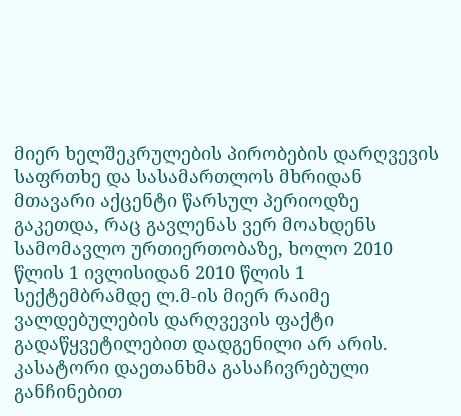მიერ ხელშეკრულების პირობების დარღვევის საფრთხე და სასამართლოს მხრიდან მთავარი აქცენტი წარსულ პერიოდზე გაკეთდა, რაც გავლენას ვერ მოახდენს სამომავლო ურთიერთობაზე, ხოლო 2010 წლის 1 ივლისიდან 2010 წლის 1 სექტემბრამდე ლ.მ-ის მიერ რაიმე ვალდებულების დარღვევის ფაქტი გადაწყვეტილებით დადგენილი არ არის. კასატორი დაეთანხმა გასაჩივრებული განჩინებით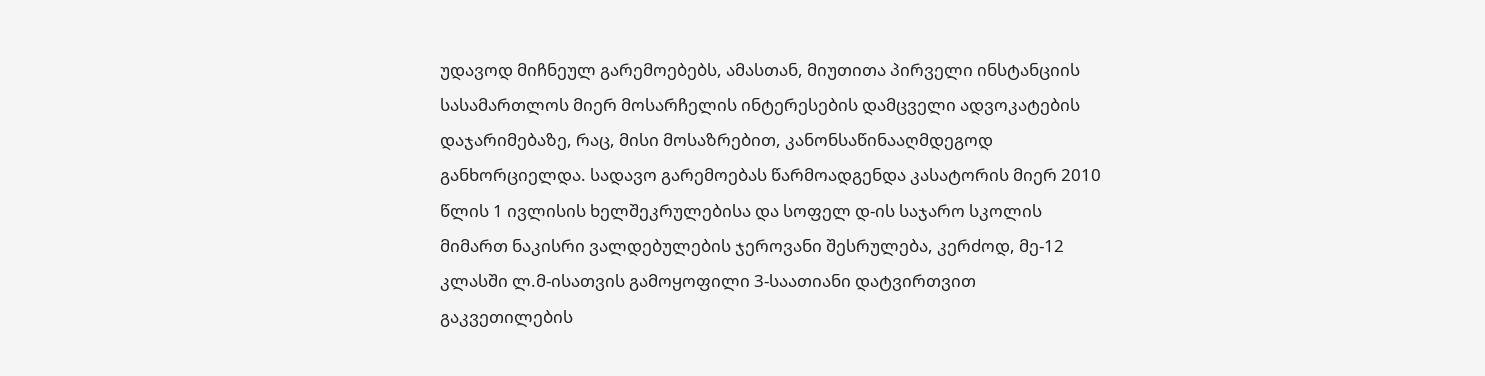უდავოდ მიჩნეულ გარემოებებს, ამასთან, მიუთითა პირველი ინსტანციის სასამართლოს მიერ მოსარჩელის ინტერესების დამცველი ადვოკატების დაჯარიმებაზე, რაც, მისი მოსაზრებით, კანონსაწინააღმდეგოდ განხორციელდა. სადავო გარემოებას წარმოადგენდა კასატორის მიერ 2010 წლის 1 ივლისის ხელშეკრულებისა და სოფელ დ-ის საჯარო სკოლის მიმართ ნაკისრი ვალდებულების ჯეროვანი შესრულება, კერძოდ, მე-12 კლასში ლ.მ-ისათვის გამოყოფილი 3-საათიანი დატვირთვით გაკვეთილების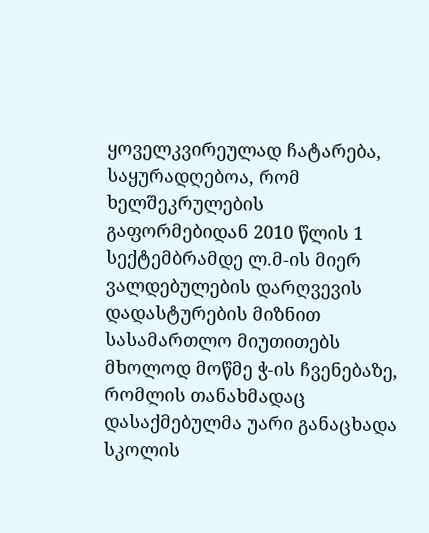ყოველკვირეულად ჩატარება, საყურადღებოა, რომ ხელშეკრულების გაფორმებიდან 2010 წლის 1 სექტემბრამდე ლ.მ-ის მიერ ვალდებულების დარღვევის დადასტურების მიზნით სასამართლო მიუთითებს მხოლოდ მოწმე ჭ-ის ჩვენებაზე, რომლის თანახმადაც დასაქმებულმა უარი განაცხადა სკოლის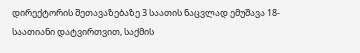დირექტორის შეთავაზებაზე 3 საათის ნაცვლად ემუშავა 18-საათიანი დატვირთვით, საქმის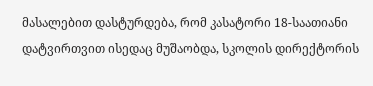მასალებით დასტურდება, რომ კასატორი 18-საათიანი დატვირთვით ისედაც მუშაობდა, სკოლის დირექტორის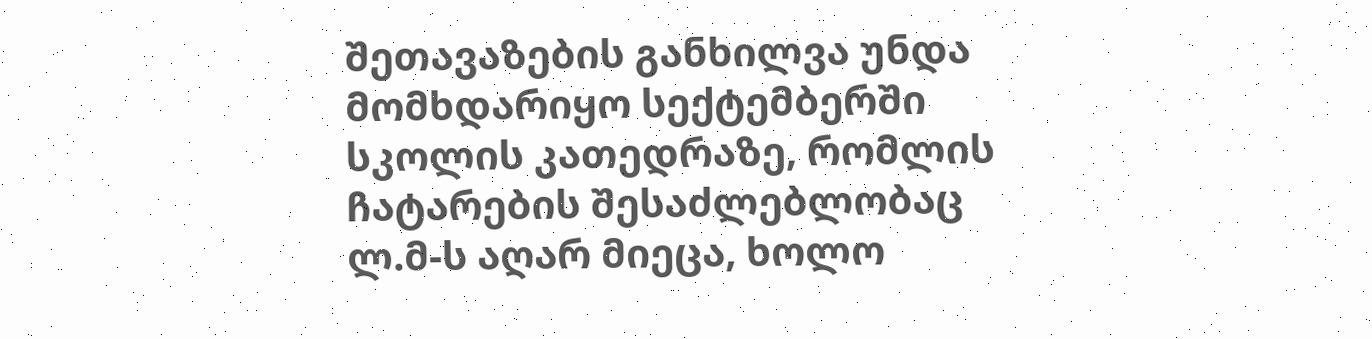შეთავაზების განხილვა უნდა მომხდარიყო სექტემბერში სკოლის კათედრაზე, რომლის ჩატარების შესაძლებლობაც ლ.მ-ს აღარ მიეცა, ხოლო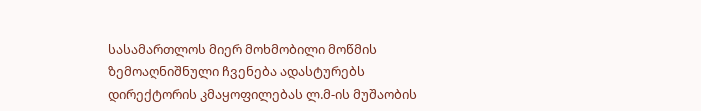სასამართლოს მიერ მოხმობილი მოწმის ზემოაღნიშნული ჩვენება ადასტურებს დირექტორის კმაყოფილებას ლ.მ-ის მუშაობის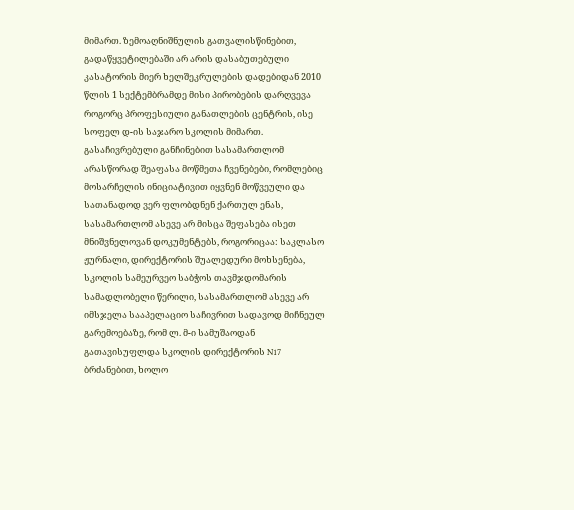მიმართ. ზემოაღნიშნულის გათვალისწინებით, გადაწყვეტილებაში არ არის დასაბუთებული კასატორის მიერ ხელშეკრულების დადებიდან 2010 წლის 1 სექტემბრამდე მისი პირობების დარღვევა როგორც პროფესიული განათლების ცენტრის, ისე სოფელ დ-ის საჯარო სკოლის მიმართ. გასაჩივრებული განჩინებით სასამართლომ არასწორად შეაფასა მოწმეთა ჩვენებები, რომლებიც მოსარჩელის ინიციატივით იყვნენ მოწვეული და სათანადოდ ვერ ფლობდნენ ქართულ ენას, სასამართლომ ასევე არ მისცა შეფასება ისეთ მნიშვნელოვან დოკუმენტებს, როგორიცაა: საკლასო ჟურნალი, დირექტორის შუალედური მოხსენება, სკოლის სამეურვეო საბჭოს თავმჯდომარის სამადლობელი წერილი, სასამართლომ ასევე არ იმსჯელა სააპელაციო საჩივრით სადავოდ მიჩნეულ გარემოებაზე, რომ ლ. მ-ი სამუშაოდან გათავისუფლდა სკოლის დირექტორის N17 ბრძანებით, ხოლო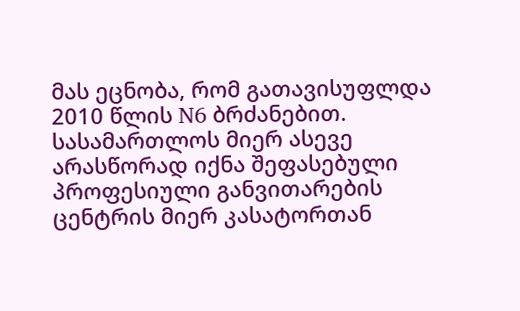მას ეცნობა, რომ გათავისუფლდა 2010 წლის N6 ბრძანებით. სასამართლოს მიერ ასევე არასწორად იქნა შეფასებული პროფესიული განვითარების ცენტრის მიერ კასატორთან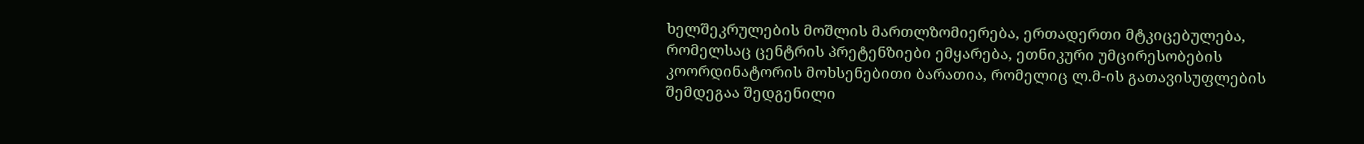ხელშეკრულების მოშლის მართლზომიერება, ერთადერთი მტკიცებულება, რომელსაც ცენტრის პრეტენზიები ემყარება, ეთნიკური უმცირესობების კოორდინატორის მოხსენებითი ბარათია, რომელიც ლ.მ-ის გათავისუფლების შემდეგაა შედგენილი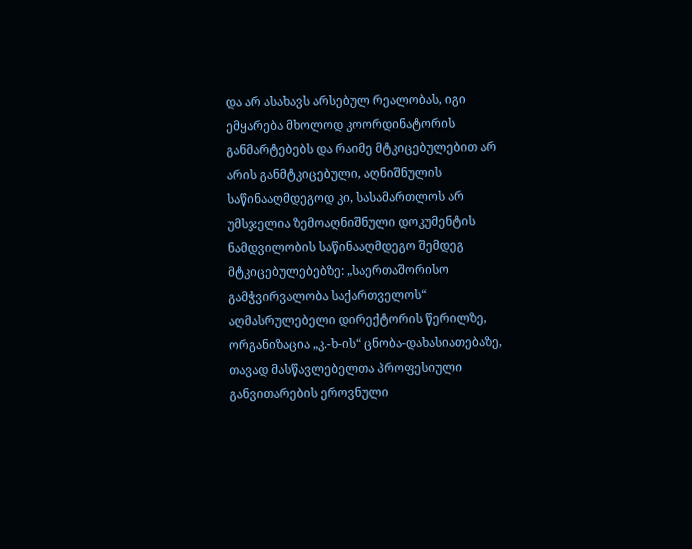და არ ასახავს არსებულ რეალობას, იგი ემყარება მხოლოდ კოორდინატორის განმარტებებს და რაიმე მტკიცებულებით არ არის განმტკიცებული, აღნიშნულის საწინააღმდეგოდ კი, სასამართლოს არ უმსჯელია ზემოაღნიშნული დოკუმენტის ნამდვილობის საწინააღმდეგო შემდეგ მტკიცებულებებზე: „საერთაშორისო გამჭვირვალობა საქართველოს“ აღმასრულებელი დირექტორის წერილზე, ორგანიზაცია „კ.-ხ-ის“ ცნობა-დახასიათებაზე, თავად მასწავლებელთა პროფესიული განვითარების ეროვნული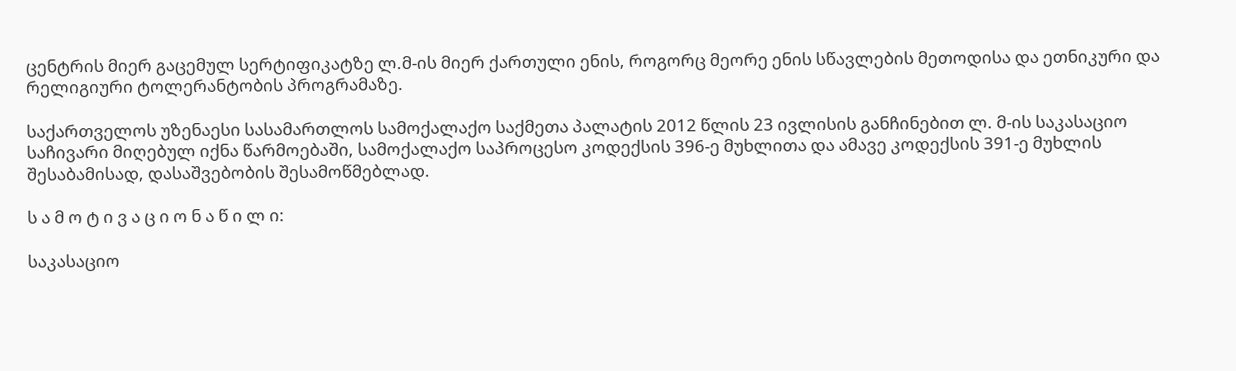ცენტრის მიერ გაცემულ სერტიფიკატზე ლ.მ-ის მიერ ქართული ენის, როგორც მეორე ენის სწავლების მეთოდისა და ეთნიკური და რელიგიური ტოლერანტობის პროგრამაზე.

საქართველოს უზენაესი სასამართლოს სამოქალაქო საქმეთა პალატის 2012 წლის 23 ივლისის განჩინებით ლ. მ-ის საკასაციო საჩივარი მიღებულ იქნა წარმოებაში, სამოქალაქო საპროცესო კოდექსის 396-ე მუხლითა და ამავე კოდექსის 391-ე მუხლის შესაბამისად, დასაშვებობის შესამოწმებლად.

ს ა მ ო ტ ი ვ ა ც ი ო ნ ა წ ი ლ ი:

საკასაციო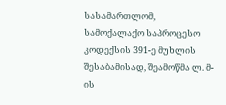სასამართლომ, სამოქალაქო საპროცესო კოდექსის 391-ე მუხლის შესაბამისად, შეამოწმა ლ. მ-ის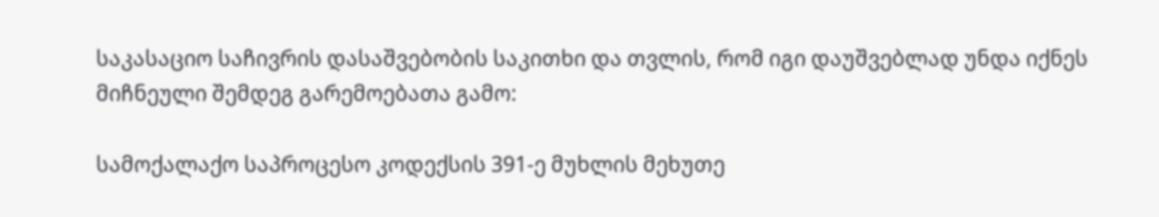საკასაციო საჩივრის დასაშვებობის საკითხი და თვლის, რომ იგი დაუშვებლად უნდა იქნეს მიჩნეული შემდეგ გარემოებათა გამო:

სამოქალაქო საპროცესო კოდექსის 391-ე მუხლის მეხუთე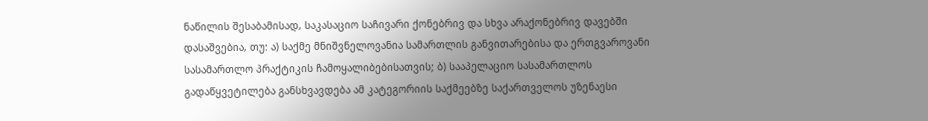ნაწილის შესაბამისად, საკასაციო საჩივარი ქონებრივ და სხვა არაქონებრივ დავებში დასაშვებია, თუ: ა) საქმე მნიშვნელოვანია სამართლის განვითარებისა და ერთგვაროვანი სასამართლო პრაქტიკის ჩამოყალიბებისათვის; ბ) სააპელაციო სასამართლოს გადაწყვეტილება განსხვავდება ამ კატეგორიის საქმეებზე საქართველოს უზენაესი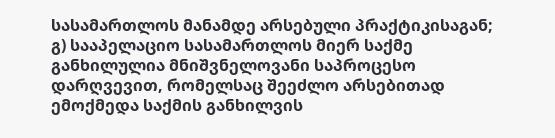სასამართლოს მანამდე არსებული პრაქტიკისაგან; გ) სააპელაციო სასამართლოს მიერ საქმე განხილულია მნიშვნელოვანი საპროცესო დარღვევით, რომელსაც შეეძლო არსებითად ემოქმედა საქმის განხილვის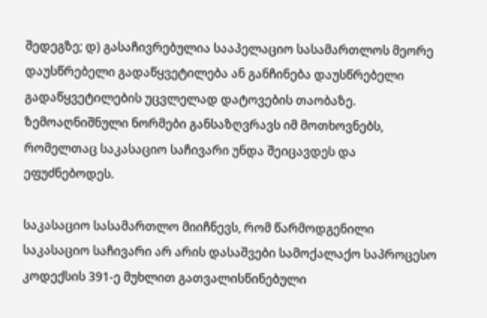შედეგზე; დ) გასაჩივრებულია სააპელაციო სასამართლოს მეორე დაუსწრებელი გადაწყვეტილება ან განჩინება დაუსწრებელი გადაწყვეტილების უცვლელად დატოვების თაობაზე. ზემოაღნიშნული ნორმები განსაზღვრავს იმ მოთხოვნებს, რომელთაც საკასაციო საჩივარი უნდა შეიცავდეს და ეფუძნებოდეს.

საკასაციო სასამართლო მიიჩნევს, რომ წარმოდგენილი საკასაციო საჩივარი არ არის დასაშვები სამოქალაქო საპროცესო კოდექსის 391-ე მუხლით გათვალისწინებული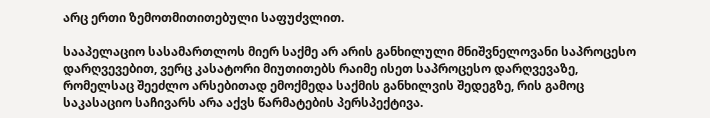არც ერთი ზემოთმითითებული საფუძვლით.

სააპელაციო სასამართლოს მიერ საქმე არ არის განხილული მნიშვნელოვანი საპროცესო დარღვევებით, ვერც კასატორი მიუთითებს რაიმე ისეთ საპროცესო დარღვევაზე, რომელსაც შეეძლო არსებითად ემოქმედა საქმის განხილვის შედეგზე, რის გამოც საკასაციო საჩივარს არა აქვს წარმატების პერსპექტივა.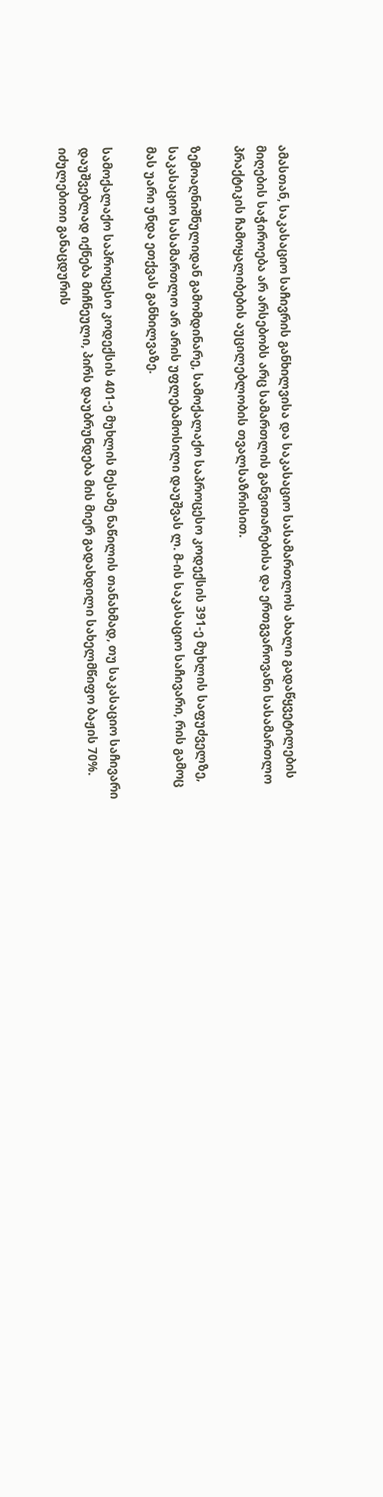ამასთან, საკასაციო საჩივრის განხილვისა და საკასაციო სასამართლოს ახალი გადაწყვეტილების მიღების საჭიროება არ არსებობს არც სამართლის განვითარებისა და ერთგვაროვანი სასამართლო პრაქტიკის ჩამოყალიბების აუცილებლობის თვალსაზრისით.

ზემოაღნიშნულიდან გამომდინარე, სამოქალაქო საპროცესო კოდექსის 391-ე მუხლის საფუძველზე, საკასაციო სასამართლო არ არის უფლებამოსილი დაუშვას ლ. მ-ის საკასაციო საჩივარი, რის გამოც მას უარი უნდა ეთქვას განხილვაზე.

სამოქალაქო საპროცესო კოდექსის 401-ე მუხლის მესამე ნაწილის თანახმად, თუ საკასაციო საჩივარი დაუშვებლად იქნება მიჩნეული, პირს დაუბრუნდება მის მიერ გადახდილი სახელმწიფო ბაჟის 70%. იძულებითი განაცდურის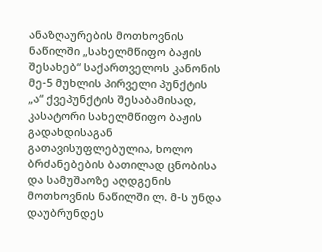ანაზღაურების მოთხოვნის ნაწილში „სახელმწიფო ბაჟის შესახებ“ საქართველოს კანონის მე-5 მუხლის პირველი პუნქტის „ა“ ქვეპუნქტის შესაბამისად, კასატორი სახელმწიფო ბაჟის გადახდისაგან გათავისუფლებულია, ხოლო ბრძანებების ბათილად ცნობისა და სამუშაოზე აღდგენის მოთხოვნის ნაწილში ლ. მ-ს უნდა დაუბრუნდეს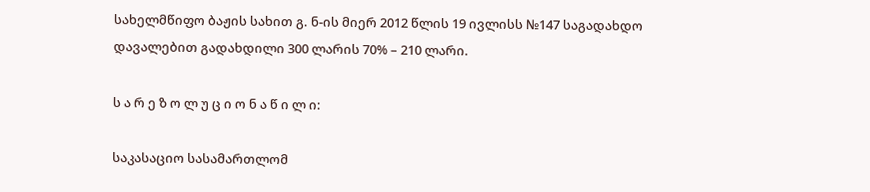სახელმწიფო ბაჟის სახით გ. ნ-ის მიერ 2012 წლის 19 ივლისს №147 საგადახდო დავალებით გადახდილი 300 ლარის 70% – 210 ლარი.

ს ა რ ე ზ ო ლ უ ც ი ო ნ ა წ ი ლ ი:

საკასაციო სასამართლომ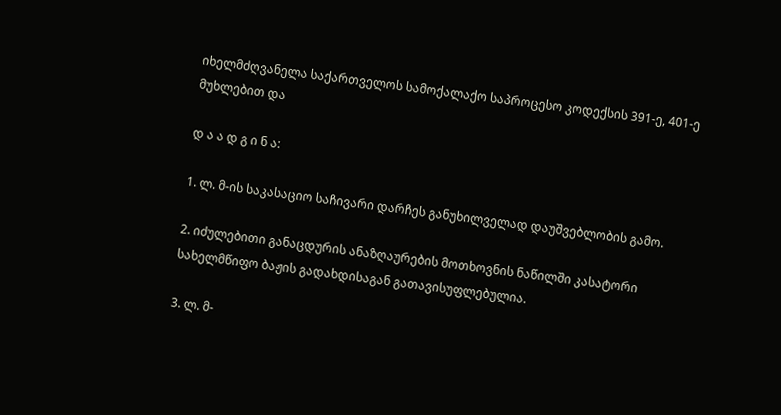იხელმძღვანელა საქართველოს სამოქალაქო საპროცესო კოდექსის 391-ე, 401-ე მუხლებით და

დ ა ა დ გ ი ნ ა:

1. ლ. მ-ის საკასაციო საჩივარი დარჩეს განუხილველად დაუშვებლობის გამო.

2. იძულებითი განაცდურის ანაზღაურების მოთხოვნის ნაწილში კასატორი სახელმწიფო ბაჟის გადახდისაგან გათავისუფლებულია.

3. ლ. მ-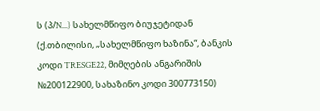ს (პ/N...) სახელმწიფო ბიუჯეტიდან (ქ.თბილისი, „სახელმწიფო ხაზინა“, ბანკის კოდი TRESGE22, მიმღების ანგარიშის №200122900, სახაზინო კოდი 300773150)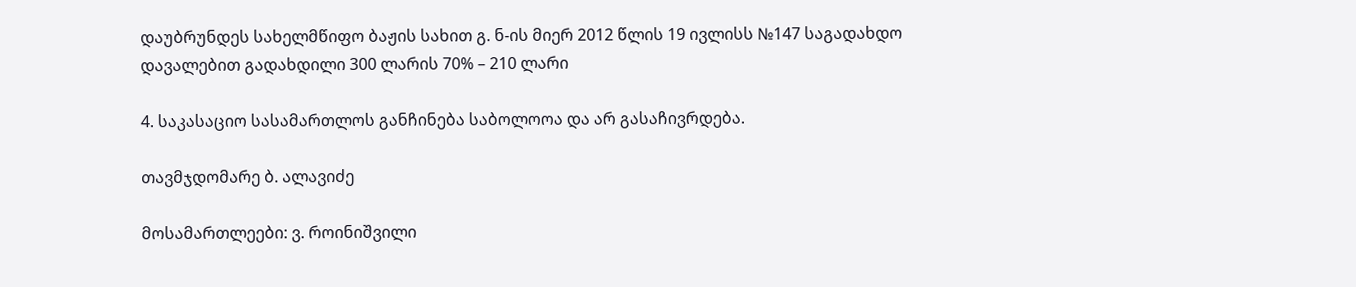დაუბრუნდეს სახელმწიფო ბაჟის სახით გ. ნ-ის მიერ 2012 წლის 19 ივლისს №147 საგადახდო დავალებით გადახდილი 300 ლარის 70% – 210 ლარი

4. საკასაციო სასამართლოს განჩინება საბოლოოა და არ გასაჩივრდება.

თავმჯდომარე ბ. ალავიძე

მოსამართლეები: ვ. როინიშვილი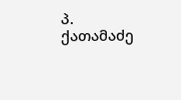პ. ქათამაძე